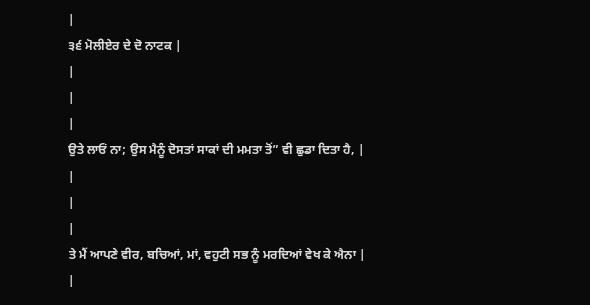|
੩੬ ਮੋਲੀਏਰ ਦੇ ਦੋ ਨਾਟਕ |
|
|
|
ਉਤੇ ਲਾਓਂ ਨਾ; ਉਸ ਮੈਨੂੰ ਦੋਸਤਾਂ ਸਾਕਾਂ ਦੀ ਮਮਤਾ ਤੋਂ” ਵੀ ਛੁਡਾ ਦਿਤਾ ਹੈ, |
|
|
|
ਤੇ ਮੈਂ ਆਪਣੇ ਵੀਰ, ਬਚਿਆਂ, ਮਾਂ, ਵਹੁਟੀ ਸਭ ਨੂੰ ਮਰਦਿਆਂ ਵੇਖ ਕੇ ਐਨਾ |
|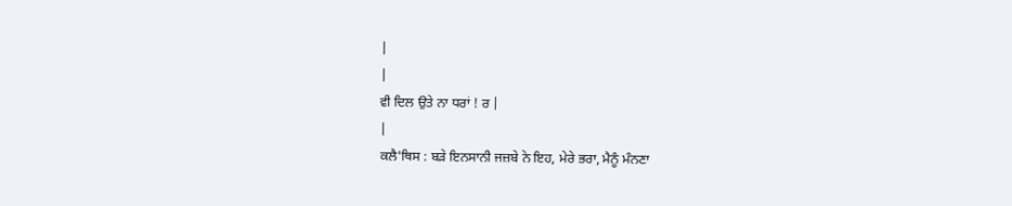|
|
ਵੀ ਦਿਲ ਉਤੇ ਨਾ ਧਰਾਂ ! ਰ |
|
ਕਲੈ'ਥਿਸ : ਬੜੇ ਇਨਸਾਨੀ ਜਜ਼ਬੇ ਨੇ ਇਹ, ਮੇਰੇ ਭਰਾ, ਮੈਨੂੰ ਮੰਨਣਾ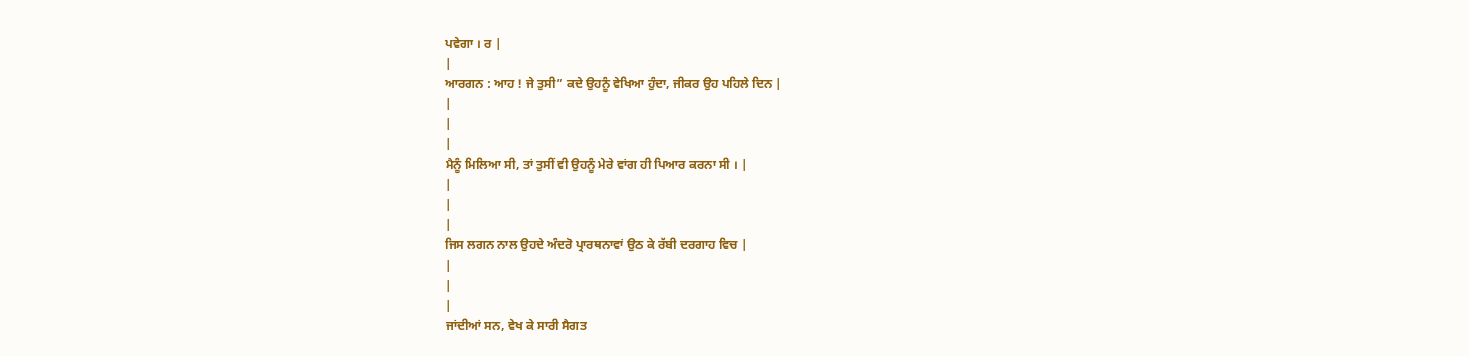ਪਵੇਗਾ । ਰ |
|
ਆਰਗਨ : ਆਹ ! ਜੇ ਤੁਸੀ” ਕਦੇ ਉਹਨੂੰ ਵੇਖਿਆ ਹੁੰਦਾ, ਜੀਕਰ ਉਹ ਪਹਿਲੇ ਦਿਨ |
|
|
|
ਮੈਨੂੰ ਮਿਲਿਆ ਸੀ, ਤਾਂ ਤੁਸੀਂ ਵੀ ਉਹਨੂੰ ਮੇਰੇ ਵਾਂਗ ਹੀ ਪਿਆਰ ਕਰਨਾ ਸੀ । |
|
|
|
ਜਿਸ ਲਗਨ ਨਾਲ ਉਹਦੇ ਅੰਦਰੋ ਪ੍ਰਾਰਥਨਾਵਾਂ ਉਠ ਕੇ ਰੱਬੀ ਦਰਗਾਹ ਵਿਚ |
|
|
|
ਜਾਂਦੀਆਂ ਸਨ, ਵੇਖ ਕੇ ਸਾਰੀ ਸੈਗਤ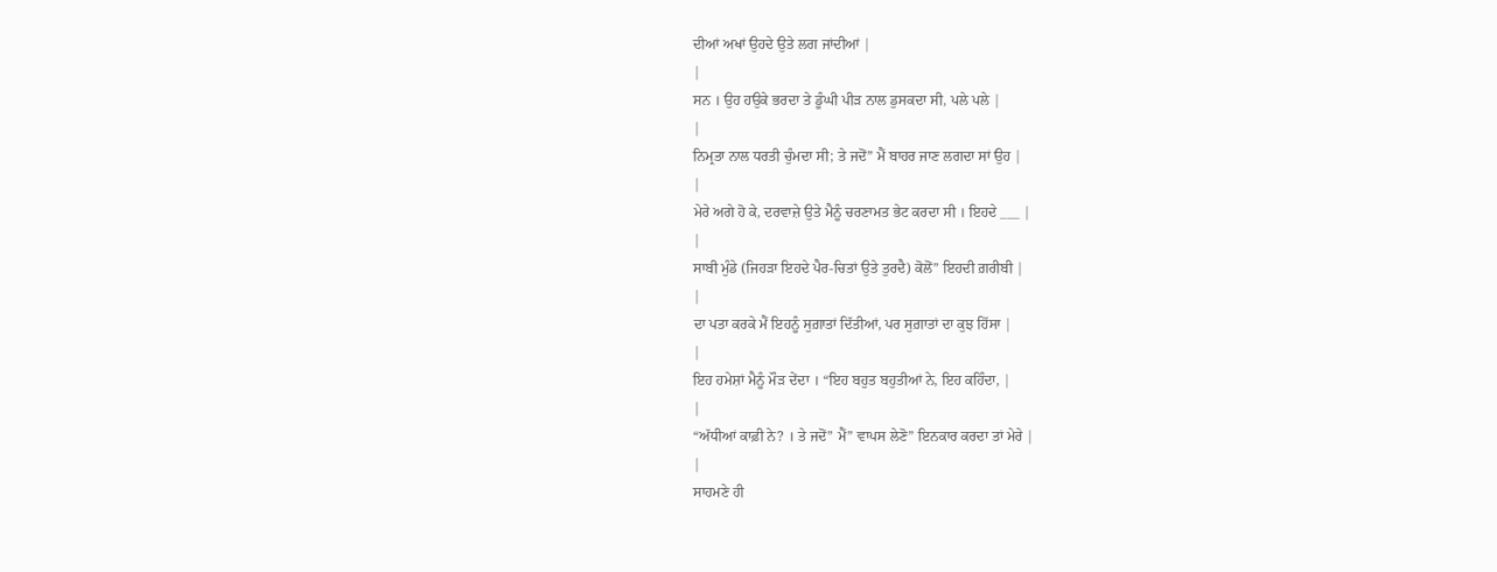ਦੀਆਂ ਅਖਾਂ ਉਹਦੇ ਉਤੇ ਲਗ ਜਾਂਦੀਆਂ |
|
ਸਨ । ਉਹ ਹਉਕੇ ਭਰਦਾ ਤੇ ਡੂੰਘੀ ਪੀੜ ਨਾਲ ਡੁਸਕਦਾ ਸੀ, ਪਲੇ ਪਲੇ |
|
ਨਿਮ੍ਰਤਾ ਨਾਲ ਧਰਤੀ ਚੁੰਮਦਾ ਸੀ; ਤੇ ਜਦੋਂ” ਮੈਂ ਬਾਹਰ ਜਾਣ ਲਗਦਾ ਸਾਂ ਉਹ |
|
ਮੇਰੇ ਅਗੇ ਹੋ ਕੇ, ਦਰਵਾਜ਼ੇ ਉਤੇ ਮੈਨੂੰ ਚਰਣਾਮਤ ਭੇਟ ਕਰਦਾ ਸੀ । ਇਹਦੇ ___ |
|
ਸਾਬੀ ਮੁੰਡੇ (ਜਿਹੜਾ ਇਹਦੇ ਪੈਰ-ਚਿਤਾਂ ਉਤੇ ਤੁਰਦੈ) ਕੋਲੋਂ” ਇਹਦੀ ਗ਼ਰੀਬੀ |
|
ਦਾ ਪਤਾ ਕਰਕੇ ਮੈਂ ਇਹਨੂੰ ਸੁਗ਼ਾਤਾਂ ਦਿੱਤੀਆਂ, ਪਰ ਸੁਗ਼ਾਤਾਂ ਦਾ ਕੁਝ ਹਿੱਸਾ |
|
ਇਹ ਹਮੇਸ਼ਾਂ ਮੈਨੂੰ ਮੌੜ ਦੇਂਦਾ । “ਇਹ ਬਹੁਤ ਬਹੁਤੀਆਂ ਨੇ, ਇਹ ਕਹਿੰਦਾ, |
|
“ਅੱਧੀਆਂ ਕਾਫ਼ੀ ਨੇ? । ਤੇ ਜਦੋਂ” ਮੈਂ” ਵਾਪਸ ਲੇਣੋ” ਇਨਕਾਰ ਕਰਦਾ ਤਾਂ ਮੇਰੇ |
|
ਸਾਹਮਣੇ ਹੀ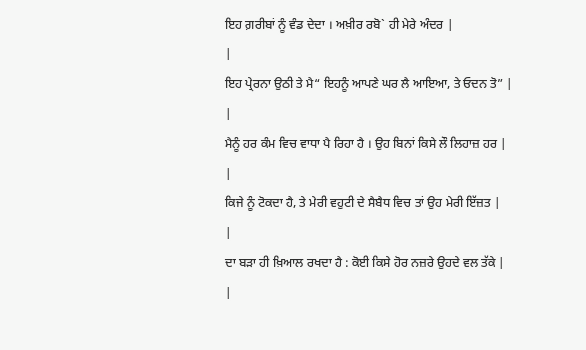ਇਹ ਗ਼ਰੀਬਾਂ ਨੂੰ ਵੰਡ ਦੇਦਾ । ਅਖ਼ੀਰ ਰਬੋ` ਹੀ ਮੇਰੇ ਅੰਦਰ |
|
ਇਹ ਪ੍ਰੇਰਨਾ ਉਠੀ ਤੇ ਮੈ“ ਇਹਨੂੰ ਆਪਣੇ ਘਰ ਲੈ ਆਇਆ, ਤੇ ਓਦਨ ਤੋ” |
|
ਮੈਨੂੰ ਹਰ ਕੰਮ ਵਿਚ ਵਾਧਾ ਪੈ ਰਿਹਾ ਹੈ । ਉਹ ਬਿਨਾਂ ਕਿਸੇ ਲੌ ਲਿਹਾਜ਼ ਹਰ |
|
ਕਿਜੇ ਨੂੰ ਟੋਕਦਾ ਹੈ, ਤੇ ਮੇਰੀ ਵਹੁਟੀ ਦੇ ਸੈਬੈਧ ਵਿਚ ਤਾਂ ਉਹ ਮੇਰੀ ਇੱਜ਼ਤ |
|
ਦਾ ਬੜਾ ਹੀ ਖ਼ਿਆਲ ਰਖਦਾ ਹੈ : ਕੋਈ ਕਿਸੇ ਹੋਰ ਨਜ਼ਰੇ ਉਹਦੇ ਵਲ ਤੱਕੇ |
|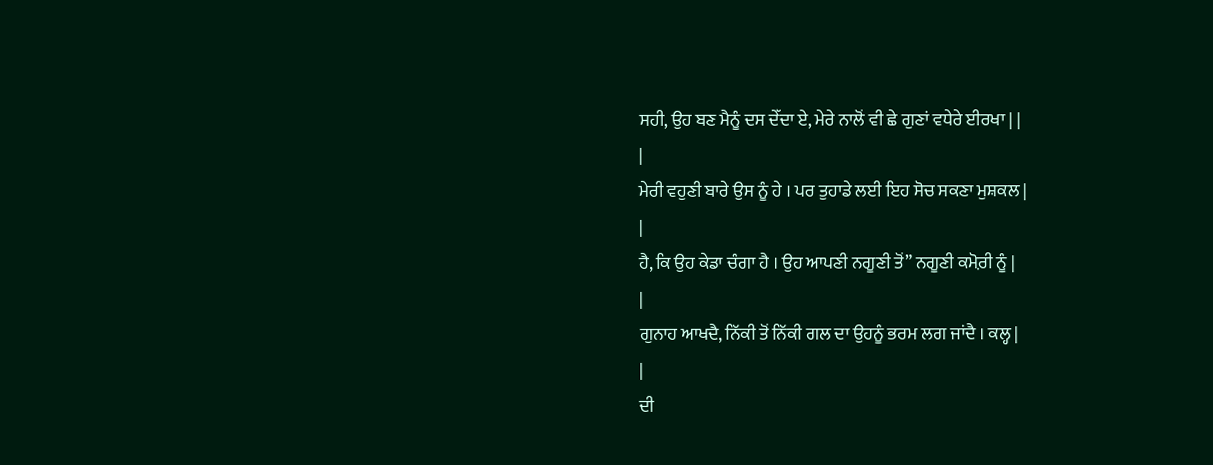ਸਹੀ, ਉਹ ਬਣ ਮੈਨੂੰ ਦਸ ਦੇੱਦਾ ਏ, ਮੇਰੇ ਨਾਲੋਂ ਵੀ ਛੇ ਗੁਣਾਂ ਵਧੇਰੇ ਈਰਖਾ | |
|
ਮੇਰੀ ਵਹੁਣੀ ਬਾਰੇ ਉਸ ਨੂੰ ਹੇ । ਪਰ ਤੁਹਾਡੇ ਲਈ ਇਹ ਸੋਚ ਸਕਣਾ ਮੁਸ਼ਕਲ |
|
ਹੈ, ਕਿ ਉਹ ਕੇਡਾ ਚੰਗਾ ਹੈ । ਉਹ ਆਪਣੀ ਨਗੂਣੀ ਤੋਂ” ਨਗੂਣੀ ਕਮ਼ੋਰੀ ਨੂੰ |
|
ਗੁਨਾਹ ਆਖਦੈ, ਨਿੱਕੀ ਤੋਂ ਨਿੱਕੀ ਗਲ ਦਾ ਉਹਨੂੰ ਭਰਮ ਲਗ ਜਾਂਦੈ । ਕਲ੍ਹ |
|
ਦੀ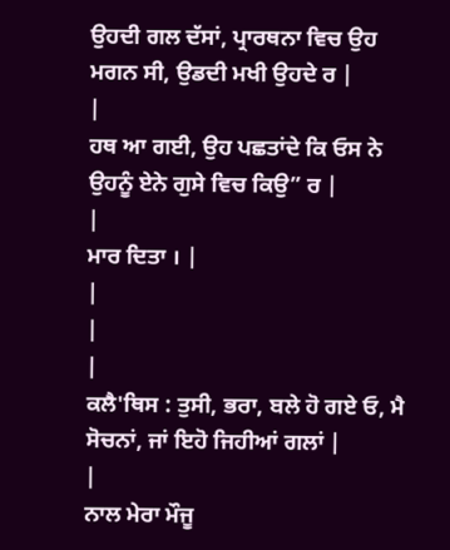ਉਹਦੀ ਗਲ ਦੱਸਾਂ, ਪ੍ਰਾਰਥਨਾ ਵਿਚ ਉਹ ਮਗਨ ਸੀ, ਉਡਦੀ ਮਖੀ ਉਹਦੇ ਰ |
|
ਹਥ ਆ ਗਈ, ਉਹ ਪਛਤਾਂਦੇ ਕਿ ਓਸ ਨੇ ਉਹਨੂੰ ਏਨੇ ਗੁਸੇ ਵਿਚ ਕਿਉ” ਰ |
|
ਮਾਰ ਦਿਤਾ । |
|
|
|
ਕਲੈ'ਥਿਸ : ਤੁਸੀ, ਭਰਾ, ਬਲੇ ਹੋ ਗਏ ਓ, ਮੈ ਸੋਚਨਾਂ, ਜਾਂ ਇਹੋ ਜਿਹੀਆਂ ਗਲਾਂ |
|
ਨਾਲ ਮੇਰਾ ਮੌਜੂ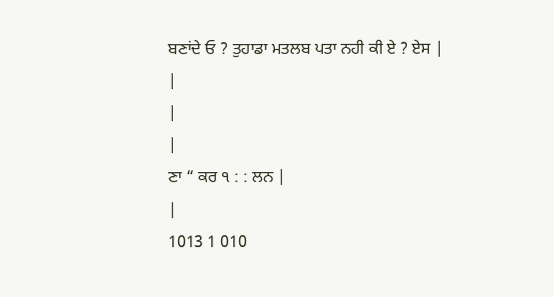ਬਣਾਂਦੇ ਓ ? ਤੁਹਾਡਾ ਮਤਲਬ ਪਤਾ ਨਹੀ ਕੀ ਏ ? ਏਸ |
|
|
|
ਣਾ “ ਕਰ ੧ : : ਲਨ |
|
1013 1 010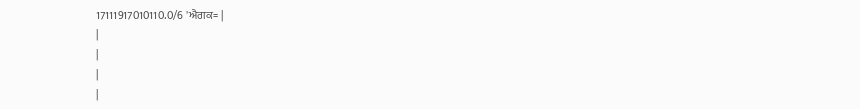17111917010110.0/6 'ਐਗਕ= |
|
|
|
|